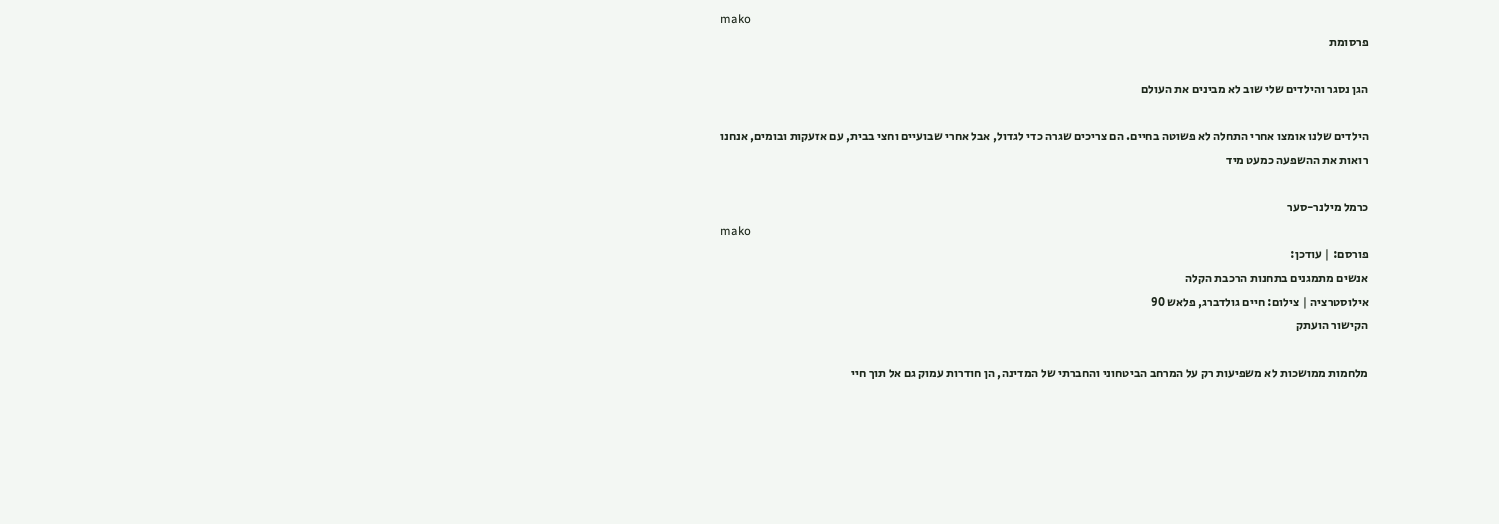mako
פרסומת

הגן נסגר והילדים שלי שוב לא מבינים את העולם

הילדים שלנו אומצו אחרי התחלה לא פשוטה בחיים. הם צריכים שגרה כדי לגדול, אבל אחרי שבועיים וחצי בבית, עם אזעקות ובומים, אנחנו רואות את ההשפעה כמעט מיד

כרמל מילנר-סער
mako
פורסם: | עודכן:
אנשים מתמגנים בתחנות הרכבת הקלה
אילוסטרציה | צילום: חיים גולדברג, פלאש 90
הקישור הועתק

מלחמות ממושכות לא משפיעות רק על המרחב הביטחוני והחברתי של המדינה, הן חודרות עמוק גם אל תוך חיי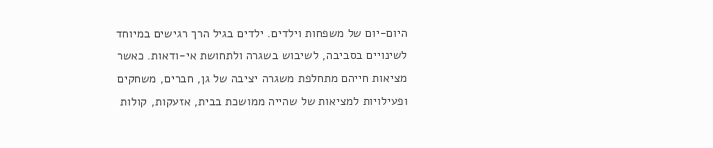היום-יום של משפחות וילדים. ילדים בגיל הרך רגישים במיוחד לשינויים בסביבה, לשיבוש בשגרה ולתחושת אי-ודאות. כאשר מציאות חייהם מתחלפת משגרה יציבה של גן, חברים, משחקים ופעילויות למציאות של שהייה ממושכת בבית, אזעקות, קולות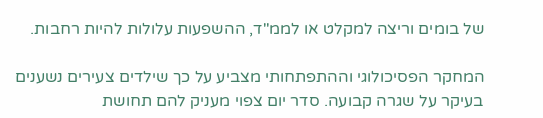של בומים וריצה למקלט או לממ"ד, ההשפעות עלולות להיות רחבות.

המחקר הפסיכולוגי וההתפתחותי מצביע על כך שילדים צעירים נשענים בעיקר על שגרה קבועה. סדר יום צפוי מעניק להם תחושת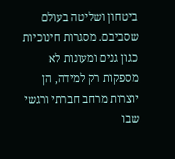ביטחון ושליטה בעולם שסביבם. מסגרות חינוכיות כגון גנים ומעונות לא מספקות רק למידה, הן יוצרות מרחב חברתי ורגשי שבו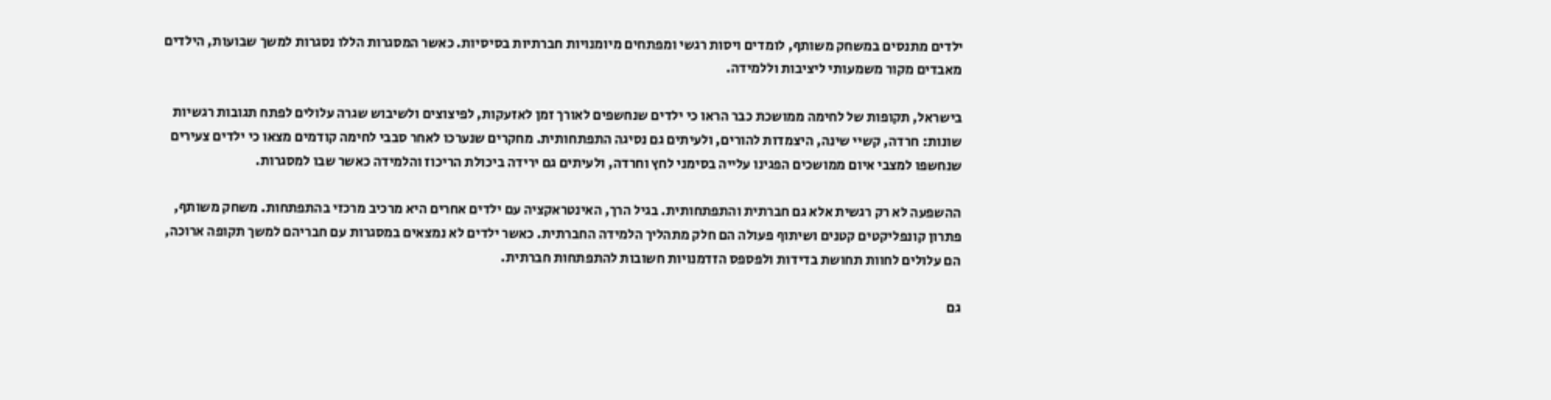ילדים מתנסים במשחק משותף, לומדים ויסות רגשי ומפתחים מיומנויות חברתיות בסיסיות. כאשר המסגרות הללו נסגרות למשך שבועות, הילדים מאבדים מקור משמעותי ליציבות וללמידה.

בישראל, תקופות של לחימה ממושכת כבר הראו כי ילדים שנחשפים לאורך זמן לאזעקות, לפיצוצים ולשיבוש שגרה עלולים לפתח תגובות רגשיות שונות: חרדה, קשיי שינה, היצמדות להורים, ולעיתים גם נסיגה התפתחותית. מחקרים שנערכו לאחר סבבי לחימה קודמים מצאו כי ילדים צעירים שנחשפו למצבי איום ממושכים הפגינו עלייה בסימני לחץ וחרדה, ולעיתים גם ירידה ביכולת הריכוז והלמידה כאשר שבו למסגרות.

ההשפעה לא רק רגשית אלא גם חברתית והתפתחותית. בגיל הרך, האינטראקציה עם ילדים אחרים היא מרכיב מרכזי בהתפתחות. משחק משותף, פתרון קונפליקטים קטנים ושיתוף פעולה הם חלק מתהליך הלמידה החברתית. כאשר ילדים לא נמצאים במסגרות עם חבריהם למשך תקופה ארוכה, הם עלולים לחוות תחושת בדידות ולפספס הזדמנויות חשובות להתפתחות חברתית.

גם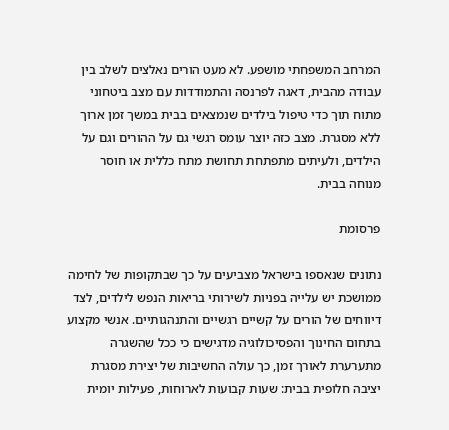המרחב המשפחתי מושפע. לא מעט הורים נאלצים לשלב בין עבודה מהבית, דאגה לפרנסה והתמודדות עם מצב ביטחוני מתוח תוך כדי טיפול בילדים שנמצאים בבית במשך זמן ארוך ללא מסגרת. מצב כזה יוצר עומס רגשי גם על ההורים וגם על הילדים, ולעיתים מתפתחת תחושת מתח כללית או חוסר מנוחה בבית.

פרסומת

נתונים שנאספו בישראל מצביעים על כך שבתקופות של לחימה ממושכת יש עלייה בפניות לשירותי בריאות הנפש לילדים, לצד דיווחים של הורים על קשיים רגשיים והתנהגותיים. אנשי מקצוע בתחום החינוך והפסיכולוגיה מדגישים כי ככל שהשגרה מתערערת לאורך זמן, כך עולה החשיבות של יצירת מסגרת יציבה חלופית בבית: שעות קבועות לארוחות, פעילות יומית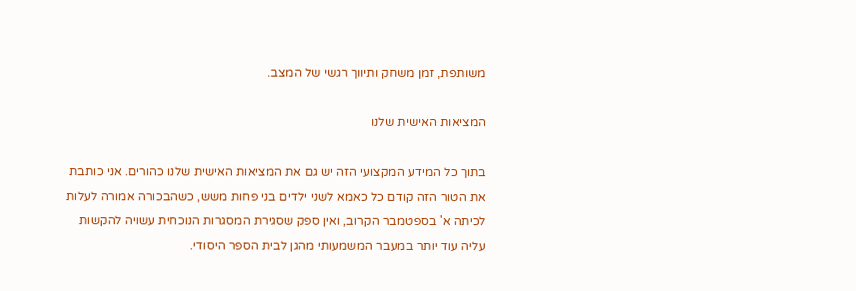משותפת, זמן משחק ותיווך רגשי של המצב.

המציאות האישית שלנו

בתוך כל המידע המקצועי הזה יש גם את המציאות האישית שלנו כהורים. אני כותבת את הטור הזה קודם כל כאמא לשני ילדים בני פחות משש, כשהבכורה אמורה לעלות לכיתה א' בספטמבר הקרוב, ואין ספק שסגירת המסגרות הנוכחית עשויה להקשות עליה עוד יותר במעבר המשמעותי מהגן לבית הספר היסודי.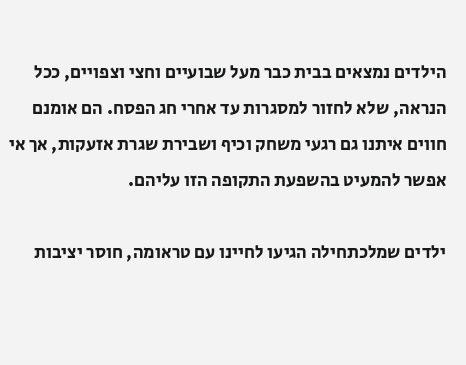הילדים נמצאים בבית כבר מעל שבועיים וחצי וצפויים, ככל הנראה, שלא לחזור למסגרות עד אחרי חג הפסח. הם אומנם חווים איתנו גם רגעי משחק וכיף ושבירת שגרת אזעקות, אך אי אפשר להמעיט בהשפעת התקופה הזו עליהם.

ילדים שמלכתחילה הגיעו לחיינו עם טראומה, חוסר יציבות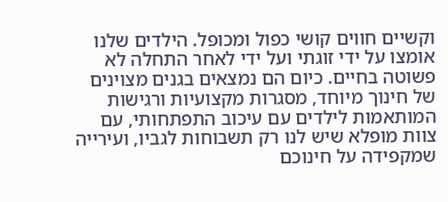וקשיים חווים קושי כפול ומכופל. הילדים שלנו אומצו על ידי זוגתי ועל ידי לאחר התחלה לא פשוטה בחיים. כיום הם נמצאים בגנים מצוינים של חינוך מיוחד, מסגרות מקצועיות ורגישות המותאמות לילדים עם עיכוב התפתחותי, עם צוות מופלא שיש לנו רק תשבוחות לגביו, ועירייה שמקפידה על חינוכם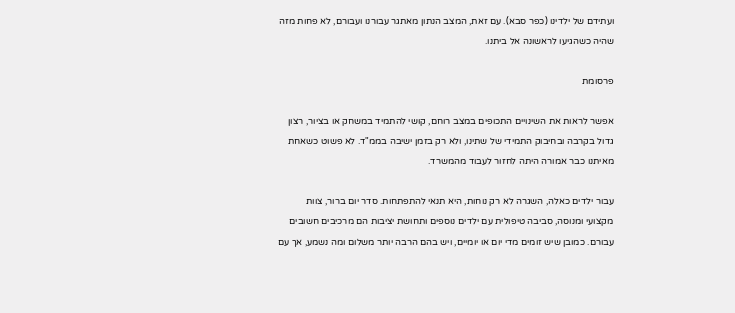ועתידם של ילדינו (כפר סבא). עם זאת, המצב הנתון מאתגר עבורנו ועבורם, לא פחות מזה שהיה כשהגיעו לראשונה אל ביתנו.

פרסומת

אפשר לראות את השינויים התכופים במצב רוחם, קושי להתמיד במשחק או בציור, רצון גדול בקרבה ובחיבוק התמידי של שתינו, ולא רק בזמן ישיבה בממ"ד. לא פשוט כשאחת מאיתנו כבר אמורה היתה לחזור לעבוד מהמשרד.

עבור ילדים כאלה, השגרה לא רק נוחות, היא תנאי להתפתחות. סדר יום ברור, צוות מקצועי ומנוסה, סביבה טיפולית עם ילדים נוספים ותחושת יציבות הם מרכיבים חשובים עבורם. כמובן שיש זומים מדי יום או יומיים, ויש בהם הרבה יותר משלום ומה נשמע, אך עם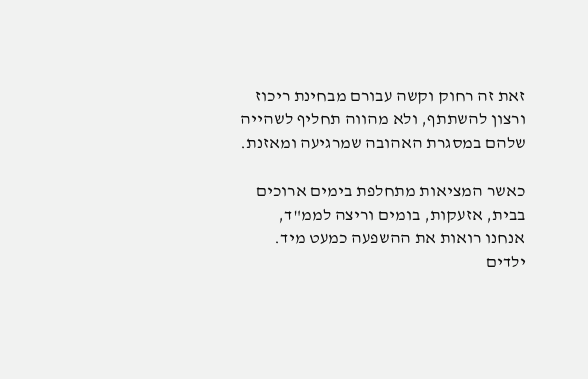זאת זה רחוק וקשה עבורם מבחינת ריכוז ורצון להשתתף, ולא מהווה תחליף לשהייה שלהם במסגרת האהובה שמרגיעה ומאזנת.

כאשר המציאות מתחלפת בימים ארוכים בבית, אזעקות, בומים וריצה לממ"ד, אנחנו רואות את ההשפעה כמעט מיד. ילדים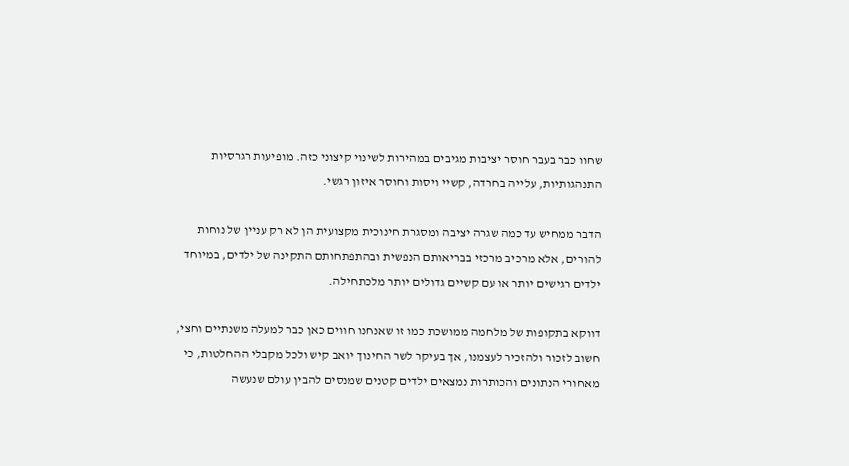שחוו כבר בעבר חוסר יציבות מגיבים במהירות לשינוי קיצוני כזה. מופיעות רגרסיות התנהגותיות, עלייה בחרדה, קשיי ויסות וחוסר איזון רגשי.

הדבר ממחיש עד כמה שגרה יציבה ומסגרת חינוכית מקצועית הן לא רק עניין של נוחות להורים, אלא מרכיב מרכזי בבריאותם הנפשית ובהתפתחותם התקינה של ילדים, במיוחד ילדים רגישים יותר או עם קשיים גדולים יותר מלכתחילה.

דווקא בתקופות של מלחמה ממושכת כמו זו שאנחנו חווים כאן כבר למעלה משנתיים וחצי, חשוב לזכור ולהזכיר לעצמנו, אך בעיקר לשר החינוך יואב קיש ולכל מקבלי ההחלטות, כי מאחורי הנתונים והכותרות נמצאים ילדים קטנים שמנסים להבין עולם שנעשה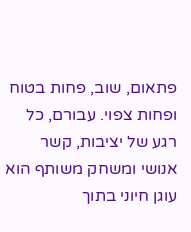פתאום, שוב, פחות בטוח ופחות צפוי. עבורם, כל רגע של יציבות, קשר אנושי ומשחק משותף הוא עוגן חיוני בתוך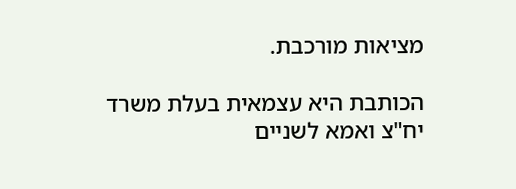מציאות מורכבת.

הכותבת היא עצמאית בעלת משרד יח"צ ואמא לשניים